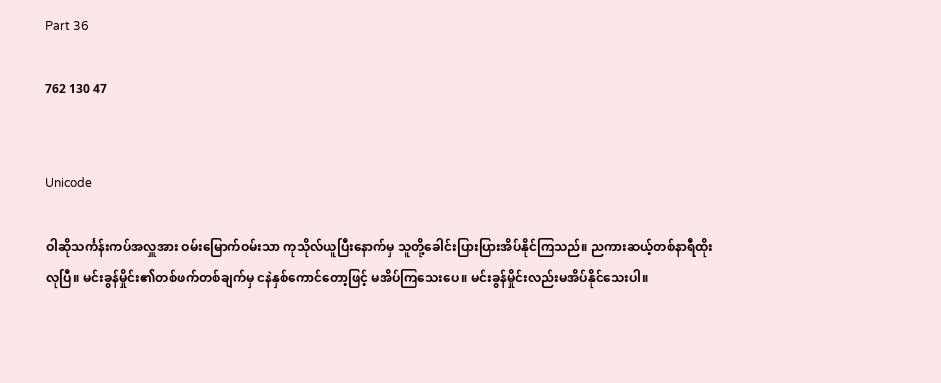Part 36

762 130 47


Unicode

ဝါဆိုသင်္ကန်းကပ်အလှူအား ဝမ်းမြောက်ဝမ်းသာ ကုသိုလ်ယူပြီးနောက်မှ သူတို့ခေါင်းပြားပြားအိပ်နိုင်ကြသည်။ ညကားဆယ့်တစ်နာရီထိုးလုပြီ။ မင်းခွန်မှိုင်း၏တစ်ဖက်တစ်ချက်မှ ငနဲနှစ်ကောင်တော့ဖြင့် မအိပ်ကြသေးပေ။ မင်းခွန်မှိုင်းလည်းမအိပ်နိုင်သေးပါ။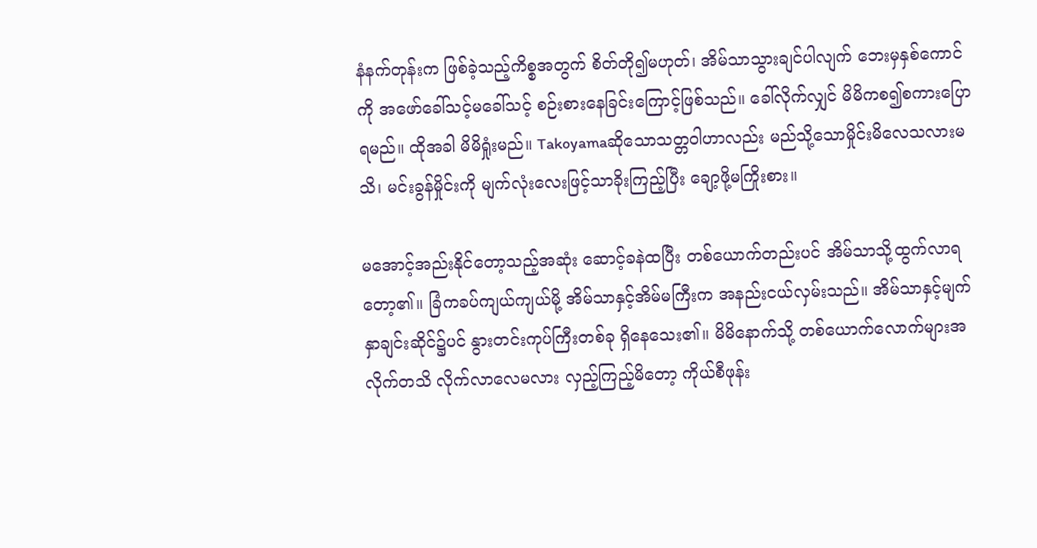နံနက်တုန်းက ဖြစ်ခဲ့သည့်ကိစ္စအတွက် စိတ်တို၍မဟုတ်၊ အိမ်သာသွားချင်ပါလျက် ဘေးမှနှစ်ကောင်ကို အဖော်ခေါ်သင့်မခေါ်သင့် စဉ်းစားနေခြင်းကြောင့်ဖြစ်သည်။ ခေါ်လိုက်လျှင် မိမိကစ၍စကားပြောရမည်။ ထိုအခါ မိမိရှုံးမည်။ Takoyamaဆိုသောသတ္တဝါဟာလည်း မည်သို့သောမှိုင်းမိလေသလားမသိ၊ မင်းခွန်မှိုင်းကို မျက်လုံးလေးဖြင့်သာခိုးကြည့်ပြီး ချော့ဖို့မကြိုးစား။

မအောင့်အည်းနိုင်တော့သည့်အဆုံး ဆောင့်ခနဲထပြီး တစ်ယောက်တည်းပင် အိမ်သာသို့ထွက်လာရတော့၏။ ခြံကခပ်ကျယ်ကျယ်မို့ အိမ်သာနှင့်အိမ်မကြီးက အနည်းငယ်လှမ်းသည်။ အိမ်သာနှင့်မျက်နှာချင်းဆိုင်၌ပင် နွားတင်းကုပ်ကြီးတစ်ခု ရှိနေသေး၏။ မိမိနောက်သို့ တစ်ယောက်လောက်များအလိုက်တသိ လိုက်လာလေမလား လှည့်ကြည့်မိတော့ ကိုယ်စီဖုန်း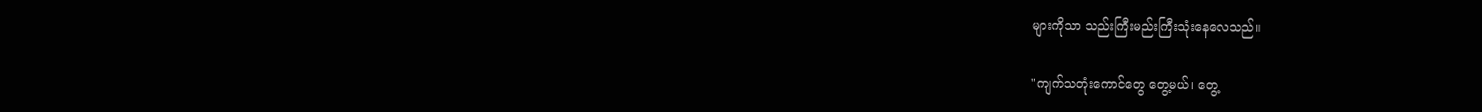များကိုသာ သည်းကြီးမည်းကြီးသုံးနေလေသည်။

"ကျက်သတုံးကောင်တွေ တွေ့မယ်၊ တွေ့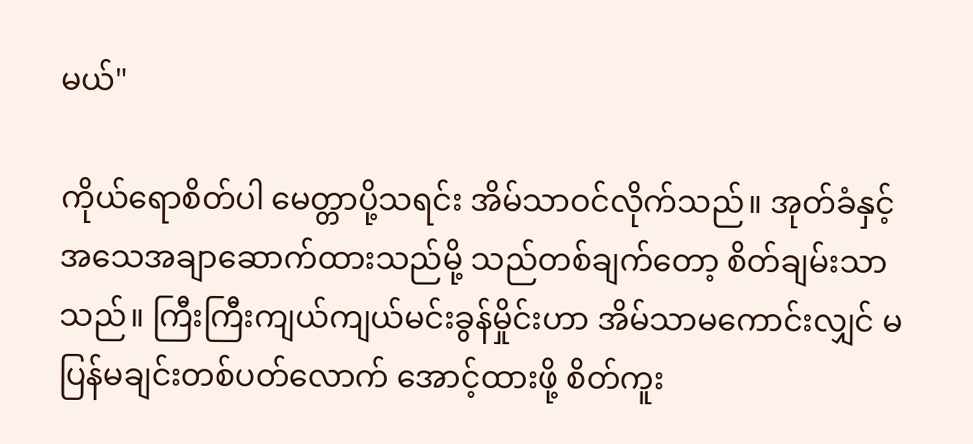မယ်"

ကိုယ်ရောစိတ်ပါ မေတ္တာပို့သရင်း အိမ်သာဝင်လိုက်သည်။ အုတ်ခံနှင့်အသေအချာဆောက်ထားသည်မို့ သည်တစ်ချက်တော့ စိတ်ချမ်းသာသည်။ ကြီးကြီးကျယ်ကျယ်မင်းခွန်မှိုင်းဟာ အိမ်သာမကောင်းလျှင် မပြန်မချင်းတစ်ပတ်လောက် အောင့်ထားဖို့ စိတ်ကူး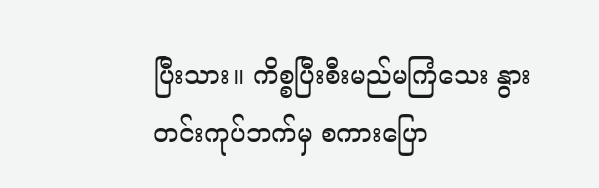ပြီးသား။ ကိစ္စပြီးစီးမည်မကြံသေး နွားတင်းကုပ်ဘက်မှ စကားပြော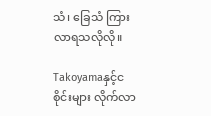သံ၊ ခြေသံ ကြားလာရသလိုလို။

Takoyamaနှင့်ငစိုင်းများ လိုက်လာ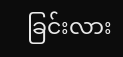ခြင်းလား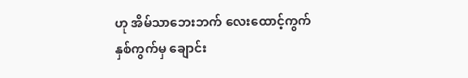ဟု အိမ်သာဘေးဘက် လေးထောင့်ကွက်နှစ်ကွက်မှ ချောင်း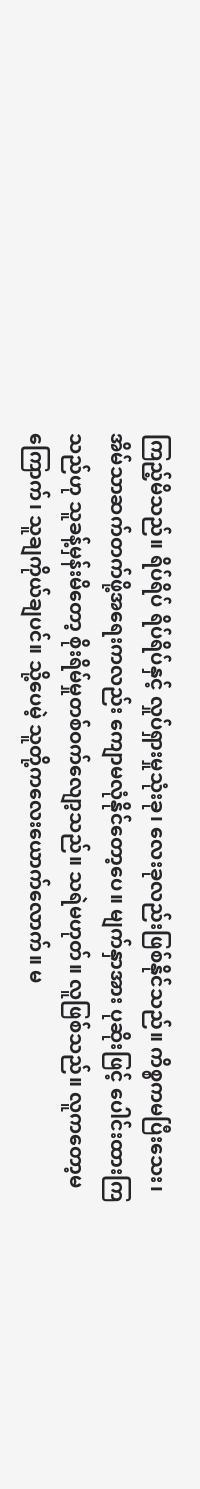ကြည့်မိသည်။ ရိပ်ရိပ် ရိပ်ရိပ်နှင့် လှုပ်ရှားမှုသုံးခု၊ လေးခုလည်းဖြစ်နိုင်သည်။ ကိစ္စကမပြီးသေး၊ အိမ်သာဆက်တက်ဖို့အရေးကလည်း ကျောမလုံနိုင်တော့ပေ။ မျက်နှာအား ပုဆိုးဖြင့် ပေါင်းထားကြသည်ဟု သူခန့်မှန်းမိတော့ စိုးရိမ်မှုတစ်ဝက်လျော့သည်။ သရဲမဟုတ်။ လူဖြစ်သည်။ လူကတော့မကြောက်၊ သူချကိုယ်ချပင်။ သို့ပေမဲ့ သူတို့ကလေးယောက်လောက်။ မ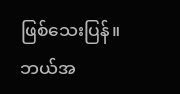ဖြစ်သေးပြန်။ ဘယ်အ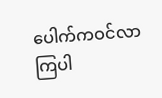ပေါက်ကဝင်လာကြပါ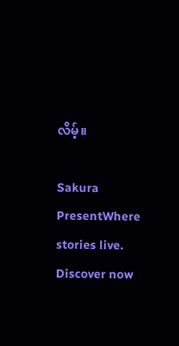လိမ့်။

Sakura PresentWhere stories live. Discover now